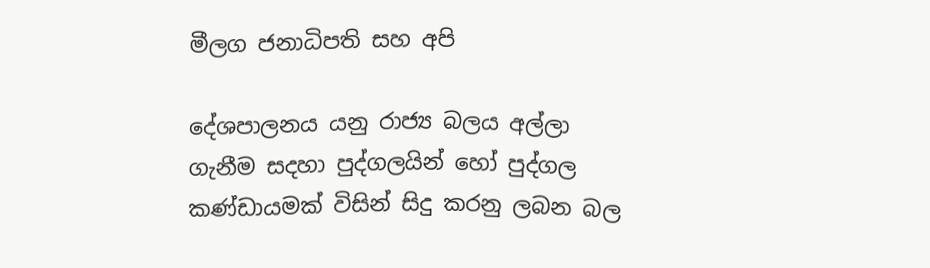මීලග ජනාධිපති සහ අපි

දේශපාලනය යනු රාජ්‍ය බලය අල්ලා ගැනීම සදහා පුද්ගලයින් හෝ පුද්ගල කණ්ඩායමක් විසින් සිදු කරනු ලබන බල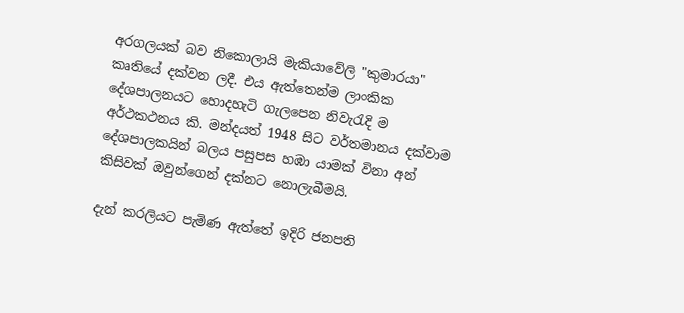අරගලයක් බව නිකොලායි මැකියාවේලි "කුමාරයා" කෘතියේ දක්වන ලදී. එය ඇත්තෙන්ම ලාංකික දේශපාලනයට හොදහැටි ගැලපෙන නිවැරැදි ම අර්ථකථනය කි. මන්දයත් 1948 සිට වර්තමානය දක්වාම දේශපාලකයින් බලය පසුපස හඹා යාමක් විනා අන් කිසිවක් ඔවුන්ගෙන් දක්නට නොලැබීමයි.

දැන් කරලියට පැමිණ ඇත්තේ ඉදිරි ජනපති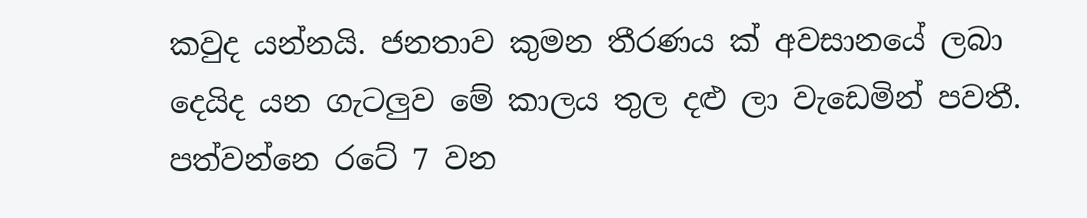කවුද යන්නයි. ජනතාව කුමන තීරණය ක් අවසානයේ ලබා දෙයිද යන ගැටලුව මේ කාලය තුල දළු ලා වැඩෙමින් පවතී. පත්වන්නෙ රටේ 7 වන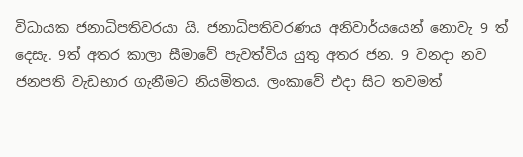විධායක ජනාධිපතිවරයා යි. ජනාධිපතිවරණය අනිවාර්යයෙන් නොවැ 9 ත් දෙසැ. 9ත් අතර කාලා සීමාවේ පැවත්විය යුතු අතර ජන. 9 වනදා නව ජනපති වැඩභාර ගැනීමට නියමිතය. ලංකාවේ එදා සිට තවමත්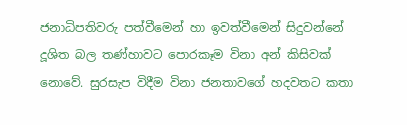ජනාධිපතිවරු පත්වීමෙන් හා ඉවත්වීමෙන් සිදුවන්නේ දූශිත බල තණ්හාවට පොරකෑම විනා අන් කිසිවක් නොවේ. සුරසැප විදීම විනා ජනතාවගේ හදවතට කතා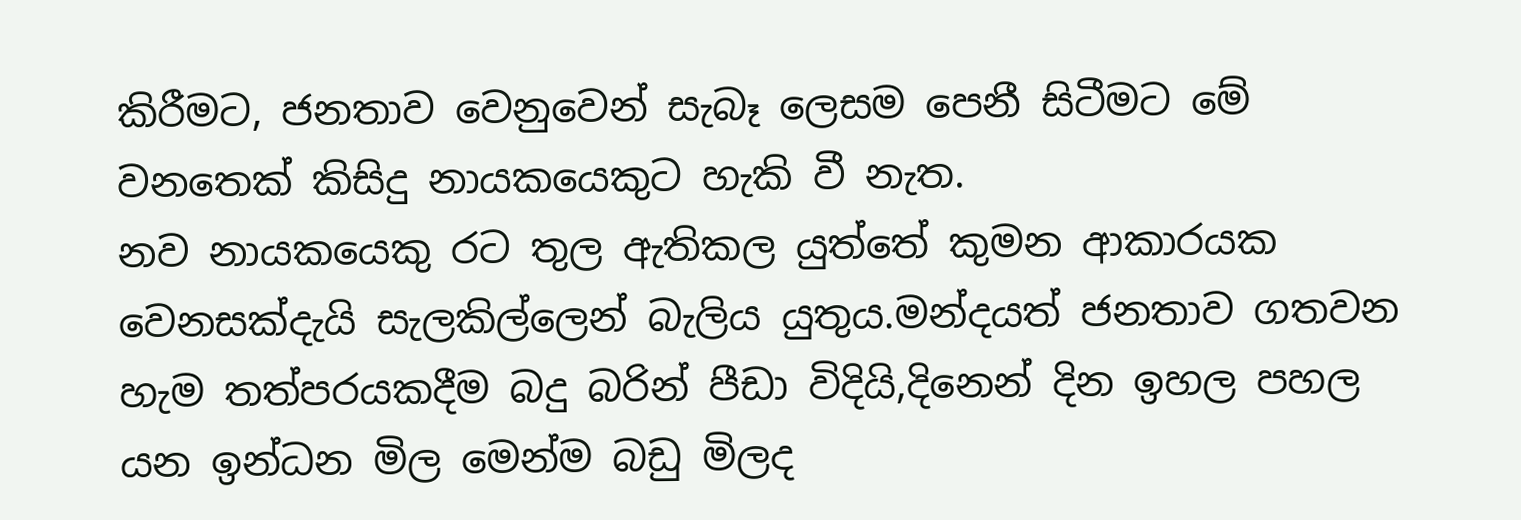කිරීමට, ජනතාව වෙනුවෙන් සැබෑ ලෙසම පෙනී සිටීමට මේ වනතෙක් කිසිදු නායකයෙකුට හැකි වී නැත.
නව නායකයෙකු රට තුල ඇතිකල යුත්තේ කුමන ආකාරයක වෙනසක්දැයි සැලකිල්ලෙන් බැලිය යුතුය.මන්දයත් ජනතාව ගතවන හැම තත්පරයකදීම බදු බරින් පීඩා විදියි,දිනෙන් දින ඉහල පහල යන ඉන්ධන මිල මෙන්ම බඩු මිලද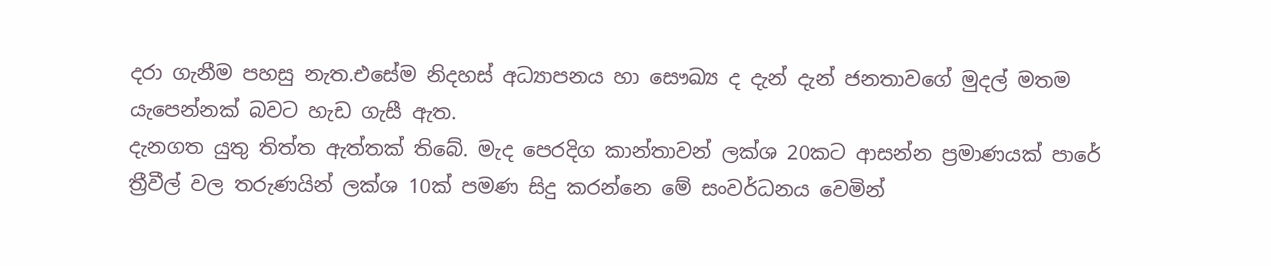දරා ගැනීම පහසු නැත.එසේම නිදහස් අධ්‍යාපනය හා සෞඛ්‍ය ද දැන් දැන් ජනතාවගේ මුදල් මතම යැපෙන්නක් බවට හැඩ ගැසී ඇත.
දැනගත යුතු තිත්ත ඇත්තක් තිබේ. මැද පෙරදිග කාන්තාවන් ලක්ශ 20කට ආසන්න ප්‍රමාණයක් පාරේ ත්‍රීවීල් වල තරුණයින් ලක්ශ 10ක් පමණ සිදු කරන්නෙ මේ සංවර්ධනය වෙමින්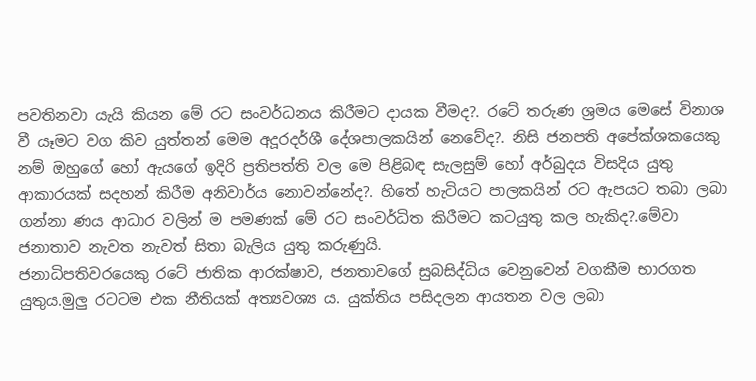පවතිනවා යැයි කියන මේ රට සංවර්ධනය කිරීමට දායක වීමද?. රටේ තරුණ ශ්‍රමය මෙසේ විනාශ වී යෑමට වග කිව යුත්තන් මෙම අදූරදර්ශී දේශපාලකයින් නෙවේද?. නිසි ජනපති අපේක්ශකයෙකු නම් ඔහුගේ හෝ ඇයගේ ඉදිරි ප්‍රතිපත්ති වල මෙ පිළිබඳ සැලසුම් හෝ අර්බුදය විසදිය යුතු ආකාරයක් සදහන් කිරීම අනිවාර්ය නොවන්නේද?. හිතේ හැටියට පාලකයින් රට ඇපයට තබා ලබා ගන්නා ණය ආධාර වලින් ම පමණක් මේ රට සංවර්ධිත කිරීමට කටයුතු කල හැකිද?.මේවා ජනාතාව නැවත නැවත් සිතා බැලිය යුතු කරුණුයි.
ජනාධිපතිවරයෙකු රටේ ජාතික ආරක්ෂාව, ජනතාවගේ සුබසිද්ධිය වෙනුවෙන් වගකීම භාරගත යුතුය.මුලු රටටම එක නීතියක් අත්‍යවශ්‍ය ය. යුක්තිය පසිදලන ආයතන වල ලබා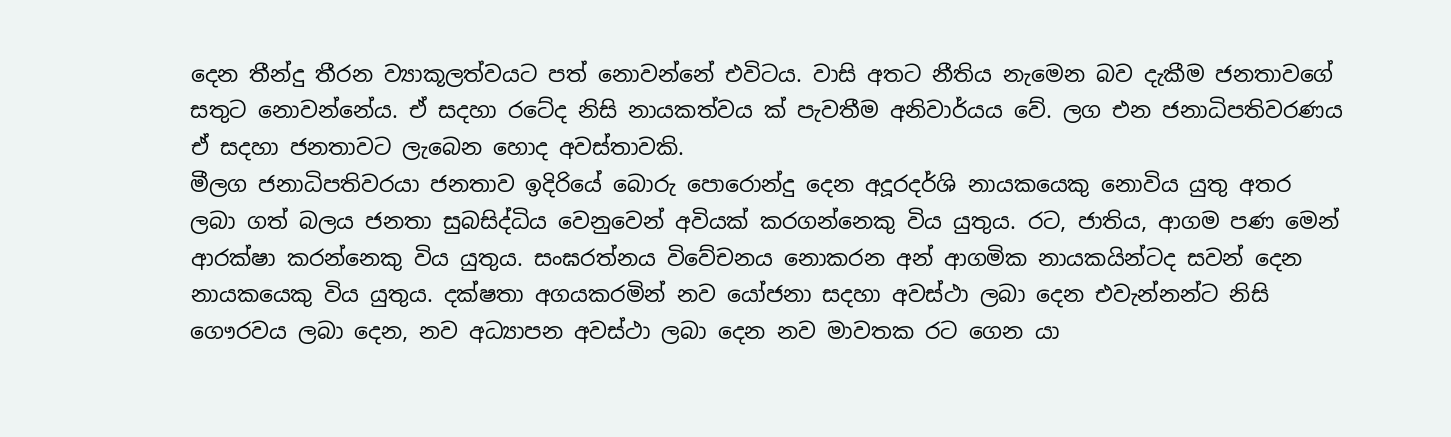දෙන තීන්දු තීරන ව්‍යාකූලත්වයට පත් නොවන්නේ එවිටය. වාසි අතට නීතිය නැමෙන බව දැකීම ජනතාවගේ සතුට නොවන්නේය. ඒ සදහා රටේද නිසි නායකත්වය ක් පැවතීම අනිවාර්යය වේ. ලග එන ජනාධිපතිවරණය ඒ සදහා ජනතාවට ලැබෙන හොද අවස්තාවකි.
මීලග ජනාධිපතිවරයා ජනතාව ඉදිරියේ බොරු පොරොන්දු දෙන අදූරදර්ශි නායකයෙකු නොවිය යුතු අතර ලබා ගත් බලය ජනතා සුබසිද්ධිය වෙනුවෙන් අවියක් කරගන්නෙකු විය යුතුය. රට, ජාතිය, ආගම පණ මෙන් ආරක්ෂා කරන්නෙකු විය යුතුය. සංඝරත්නය විවේචනය නොකරන අන් ආගමික නායකයින්ටද සවන් දෙන නායකයෙකු විය යුතුය. දක්ෂතා අගයකරමින් නව යෝජනා සදහා අවස්ථා ලබා දෙන එවැන්නන්ට නිසි ගෞරවය ලබා දෙන, නව අධ්‍යාපන අවස්ථා ලබා දෙන නව මාවතක රට ගෙන යා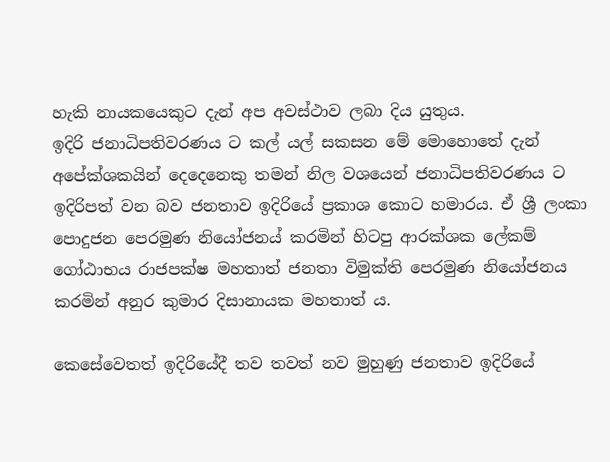හැකි නායකයෙකුට දැන් අප අවස්ථාව ලබා දිය යුතුය.
ඉදිරි ජනාධිපතිවරණය ට කල් යල් සකසන මේ මොහොතේ දැන් අපේක්ශකයින් දෙදෙනෙකු තමන් නිල වශයෙන් ජනාධිපතිවරණය ට ඉදිරිපත් වන බව ජනතාව ඉදිරියේ ප්‍රකාශ කොට හමාරය. ඒ ශ්‍රී ලංකා පොදුජන පෙරමුණ නියෝජනය් කරමින් හිටපු ආරක්ශක ලේකම් ගෝඨාභය රාජපක්ෂ මහතාත් ජනතා විමුක්ති පෙරමුණ නියෝජනය කරමින් අනුර කුමාර දිසානායක මහතාත් ය.

කෙසේවෙතත් ඉදිරියේදී තව තවත් නව මුහුණු ජනතාව ඉදිරියේ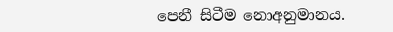පෙනී සිටීම නොඅනුමානය.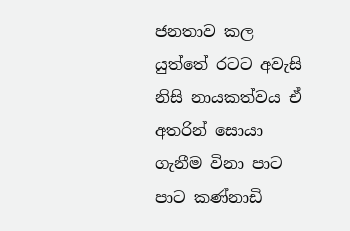ජනතාව කල යුත්තේ රටට අවැසි නිසි නායකත්වය ඒ අතරින් සොයා ගැනීම විනා පාට පාට කණ්නාඩි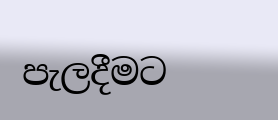පැලදීමට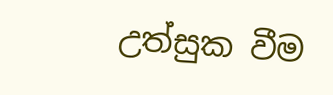උත්සුක වීම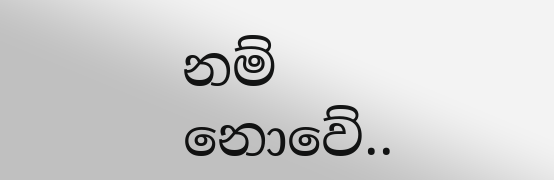නම් නොවේ..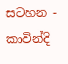සටහන - කාවින්දි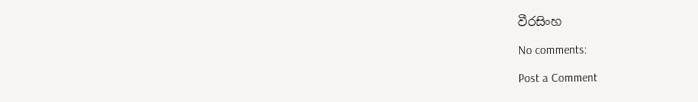වීරසිංහ

No comments:

Post a Comment